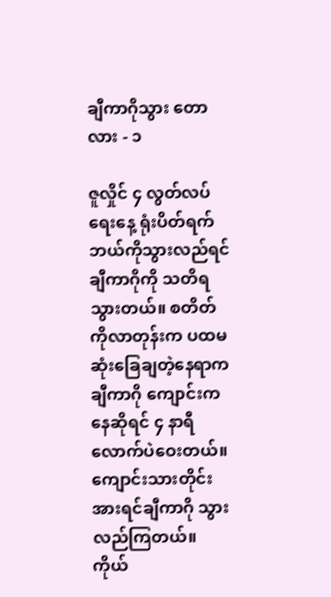ချီကာဂိုသွား ‌တောလား - ၁

ဇူလှိုင် ၄ လွတ်လပ်ရေးနေ့ ရုံးပိတ်ရက် ဘယ်ကိုသွားလည်ရင် ချီကာဂိုကို သတိရသွားတယ်။ စတိတ်ကိုလာတုန်းက ပထမဆုံးခြေချတဲ့နေရာက ချီကာဂို ကျောင်းကနေဆိုရင် ၄ နာရီလောက်ပဲဝေးတယ်။ ကျောင်းသားတိုင်း အားရင်ချီကာဂို သွားလည်ကြတယ်။ ကိုယ်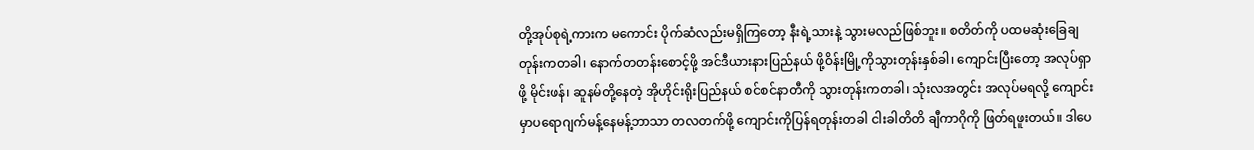တို့အုပ်စုရဲ့ကားက မကောင်း ပိုက်ဆံလည်းမရှိကြတော့ နီးရဲ့သားနဲ့ သွားမလည်ဖြစ်ဘူး။ စတိတ်ကို ပထမဆုံးခြေချတုန်းကတခါ၊ နောက်တတန်းစောင့်ဖို့ အင်ဒီယားနားပြည်နယ် ဖို့ဝိန်းမြို့ကိုသွားတုန်းနှစ်ခါ၊ ကျောင်းပြီးတော့ အလုပ်ရှာဖို့ မိုင်းဖန်၊ ဆူနမ်တို့နေတဲ့ အိုဟိုင်းရိုးပြည်နယ် စင်စင်နာတီကို သွားတုန်းကတခါ၊ သုံးလအတွင်း အလုပ်မရလို့ ကျောင်းမှာပရောဂျက်မန့်နေမန့်ဘာသာ တလတက်ဖို့ ကျောင်းကိုပြန်ရတုန်းတခါ ငါးခါတိတိ ချီကာဂိုကို ဖြတ်ရဖူးတယ်။ ဒါပေ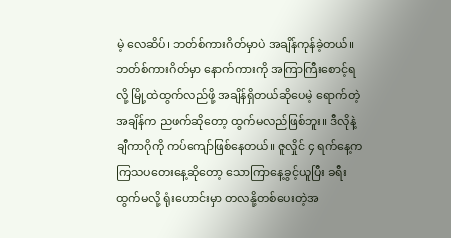မဲ့ လေဆိပ်၊ ဘတ်စ်ကားဂိတ်မှာပဲ အချိန်ကုန်ခဲ့တယ်။ ဘတ်စ်ကားဂိတ်မှာ နောက်ကားကို အကြာကြီးစောင့်ရလို့ မြို့ထဲထွက်လည်ဖို့ အချိန်ရှိတယ်ဆိုပေမဲ့ ရောက်တဲ့အချိန်က ညဖက်ဆိုတော့ ထွက်မလည်ဖြစ်ဘူး။ ဒီလိုနဲ့ ချီကာဂိုကို ကပ်ကျော်ဖြစ်နေတယ်။ ဇူလှိုင် ၄ ရက်နေ့က ကြသပတေးနေ့ဆိုတော့ သောကြာနေ့ခွင့်ယူပြီး ခရီးထွက်မလို့ ရုံးဟောင်းမှာ တလနို့တစ်ပေးတဲ့အ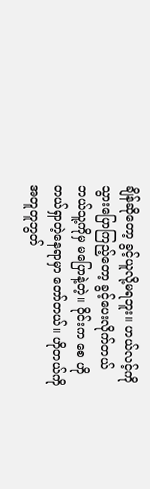ချိန်ဆိုတော့ ခွင့်ယူလို့မရဘူး။ ဟယ်လင့်ကို သွားပြောကြည့်တော့ ခွင့်ပေးလိုက်တယ် ဘယ်သူ့ကိုမှ မပြောနဲ့တဲ့။ ဝိုင်းက စေ ဟိုတယ်ရှာတဲ့နေရာမှာ တော်တယ်။ ဟိုတယ်ကို အတူတူဘွတ်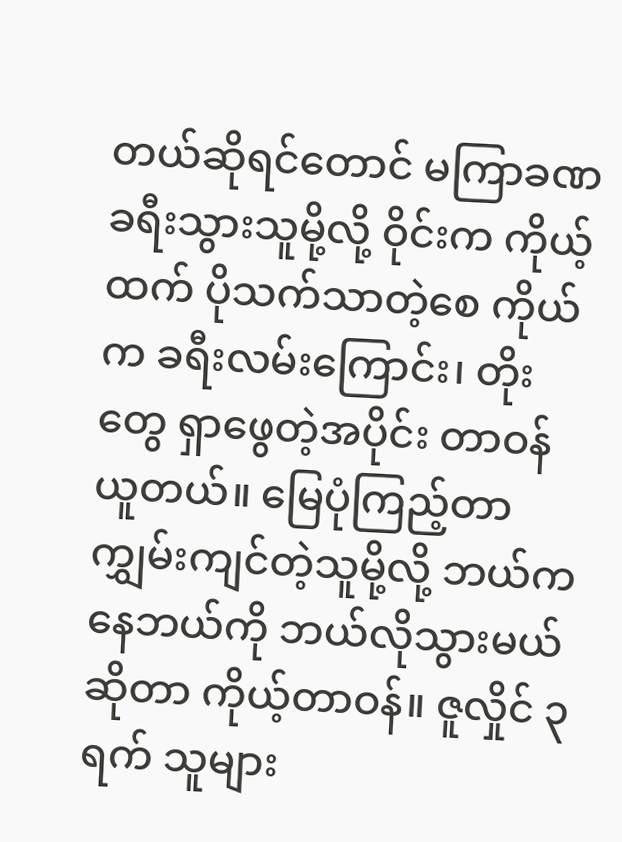တယ်ဆိုရင်တောင် မကြာခဏခရီးသွားသူမို့လို့ ဝိုင်းက ကိုယ့်ထက် ပိုသက်သာတဲ့စေ ကိုယ်က ခရီးလမ်းကြောင်း၊ တိုးတွေ ရှာဖွေတဲ့အပိုင်း တာဝန်ယူတယ်။ မြေပုံကြည့်တာ ကျွှမ်းကျင်တဲ့သူမို့လို့ ဘယ်ကနေဘယ်ကို ဘယ်လိုသွားမယ်ဆိုတာ ကိုယ့်တာဝန်။ ဇူလှိုင် ၃ ရက် သူများ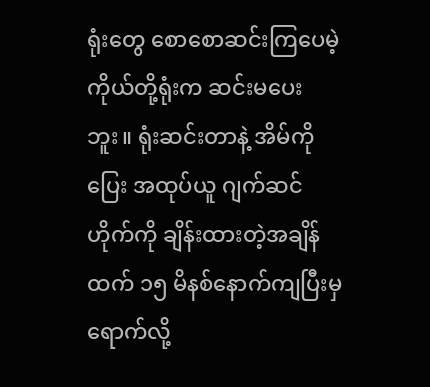ရုံးတွေ စောစောဆင်းကြပေမဲ့ ကိုယ်တို့ရုံးက ဆင်းမပေးဘူး။ ရုံးဆင်းတာနဲ့ အိမ်ကိုပြေး အထုပ်ယူ ဂျက်ဆင်ဟိုက်ကို ချိန်းထားတဲ့အချိန်ထက် ၁၅ မိနစ်နောက်ကျပြီးမှရောက်လို့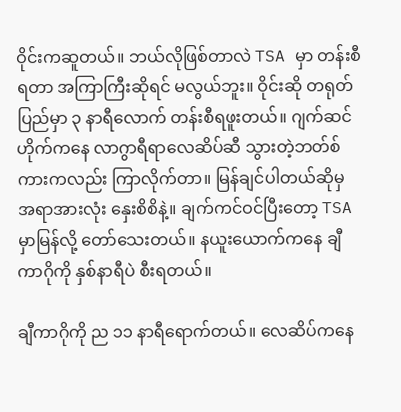ဝိုင်းကဆူတယ်။ ဘယ်လိုဖြစ်တာလဲ TSA မှာ တန်းစီရတာ အကြာကြီးဆိုရင် မလွယ်ဘူး။ ဝိုင်းဆို တရုတ်ပြည်မှာ ၃ နာရီလောက် တန်းစီရဖူးတယ်။ ဂျက်ဆင်ဟိုက်ကနေ လာဂွာရီရာလေဆိပ်ဆီ သွားတဲ့ဘတ်စ်ကားကလည်း ကြာလိုက်တာ။ မြန်ချင်ပါတယ်ဆိုမှ အရာအားလုံး နှေးစိစိနဲ့။ ချက်ကင်ဝင်ပြီးတော့ TSA မှာမြန်လို့ တော်သေးတယ်။ နယူးယောက်ကနေ ချီကာဂိုကို နှစ်နာရီပဲ စီးရတယ်။

ချီကာဂိုကို ည ၁၁ နာရီရောက်တယ်။ လေဆိပ်ကနေ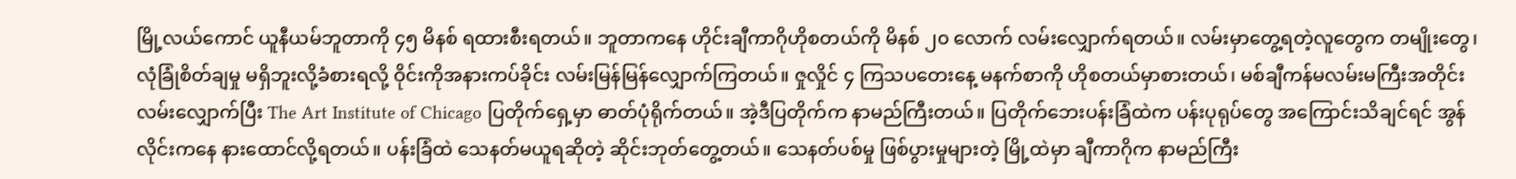မြို့လယ်ကောင် ယူနီယမ်ဘူတာကို ၄၅ မိနစ် ရထားစီးရတယ်။ ဘူတာကနေ ဟိုင်းချီကာဂိုဟိုစတယ်ကို မိနစ် ၂၀ လောက် လမ်းလျှောက်ရတယ်။ လမ်းမှာတွေ့ရတဲ့လူတွေက တမျိုးတွေ၊ လုံခြုံစိတ်ချမှု မရှိဘူးလို့ခံစားရလို့ ဝိုင်းကိုအနားကပ်ခိုင်း လမ်းမြန်မြန်လျှောက်ကြတယ်။ ဇှုလှိုင် ၄ ကြသပတေးနေ့ မနက်စာကို ဟိုစတယ်မှာစားတယ်၊ မစ်ချီကန်မလမ်းမကြီးအတိုင်း လမ်းလျှောက်ပြီး The Art Institute of Chicago ပြတိုက်ရှေ့မှာ ဓာတ်ပုံရိုက်တယ်။ အဲ့ဒီပြတိုက်က နာမည်ကြီးတယ်။ ပြတိုက်ဘေးပန်းခြံထဲက ပန်းပုရုပ်တွေ အကြောင်းသိချင်ရင် အွန်လိုင်းကနေ နားထောင်လို့ရတယ်။ ပန်းခြံထဲ သေနတ်မယူရဆိုတဲ့ ဆိုင်းဘုတ်တွေ့တယ်။ သေနတ်ပစ်မှု ဖြစ်ပွားမှုများတဲ့ မြို့ထဲမှာ ချီကာဂိုက နာမည်ကြီး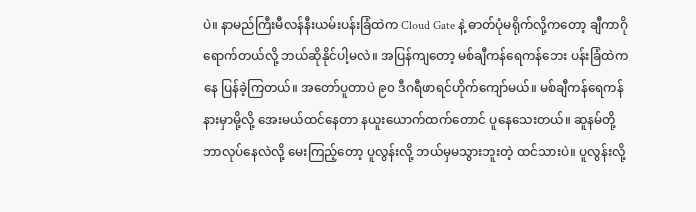ပဲ။ နာမည်ကြီးမီလန်နီးယမ်းပန်းခြံထဲက Cloud Gate နဲ့ ဓာတ်ပုံမရိုက်လို့ကတော့ ချီကာဂိုရောက်တယ်လို့ ဘယ်ဆိုနိုင်ပါ့မလဲ။ အပြန်ကျတော့ မစ်ချီကန်ရေကန်ဘေး ပန်းခြံထဲကနေ ပြန်ခဲ့ကြတယ်။ အတော်ပူတာပဲ ၉၀ ဒီဂရီဖာရင်ဟိုက်ကျော်မယ်။ မစ်ချီကန်ရေကန်နားမှာမို့လို့ အေးမယ်ထင်နေတာ နယူးယောက်ထက်တောင် ပူနေသေးတယ်။ ဆူနမ်တို့ ဘာလုပ်နေလဲလို့ မေးကြည့်တော့ ပူလွန်းလို့ ဘယ်မှမသွားဘူးတဲ့ ထင်သားပဲ။ ပူလွန်းလို့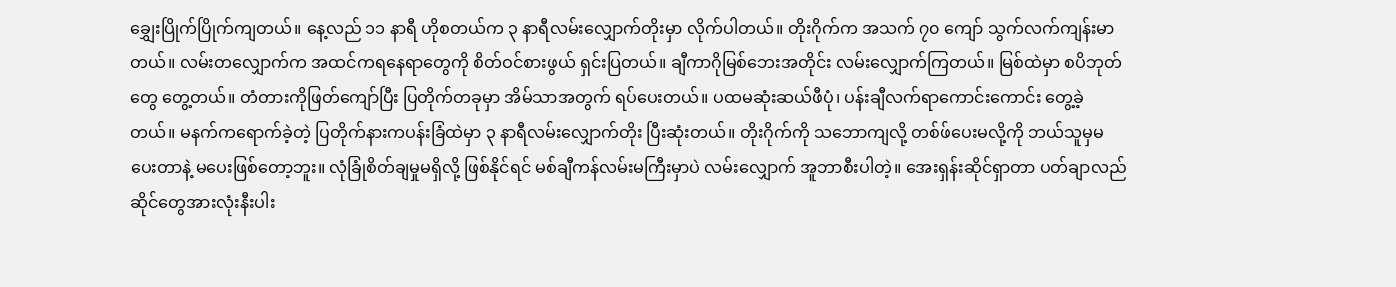ချွှေးပြိုက်ပြိုက်ကျတယ်။ နေ့လည် ၁၁ နာရီ ဟိုစတယ်က ၃ နာရီလမ်းလျှောက်တိုးမှာ လိုက်ပါတယ်။ တိုးဂိုက်က အသက် ၇၀ ကျော် သွက်လက်ကျန်းမာတယ်။ လမ်းတလျှောက်က အထင်ကရနေရာတွေကို စိတ်ဝင်စားဖွယ် ရှင်းပြတယ်။ ချီကာဂိုမြစ်ဘေးအတိုင်း လမ်းလျှောက်ကြတယ်။ မြစ်ထဲမှာ စပိဘုတ်တွေ တွေ့တယ်။ တံတားကိုဖြတ်ကျော်ပြီး ပြတိုက်တခုမှာ အိမ်သာအတွက် ရပ်ပေးတယ်။ ပထမဆုံးဆယ်ဖီပုံ၊ ပန်းချီလက်ရာကောင်းကောင်း တွေ့ခဲ့တယ်။ မနက်ကရောက်ခဲ့တဲ့ ပြတိုက်နားကပန်းခြံထဲမှာ ၃ နာရီလမ်းလျှောက်တိုး ပြီးဆုံးတယ်။ တိုးဂိုက်ကို သဘောကျလို့ တစ်ဖ်ပေးမလို့ကို ဘယ်သူမှမပေးတာနဲ့ မပေးဖြစ်တော့ဘူး။ လုံခြုံစိတ်ချမှုမရှိလို့ ဖြစ်နိုင်ရင် မစ်ချီကန်လမ်းမကြီးမှာပဲ လမ်းလျှောက် အူဘာစီးပါတဲ့။ အေးရှန်းဆိုင်ရှာတာ ပတ်ချာလည် ဆိုင်တွေအားလုံးနီးပါး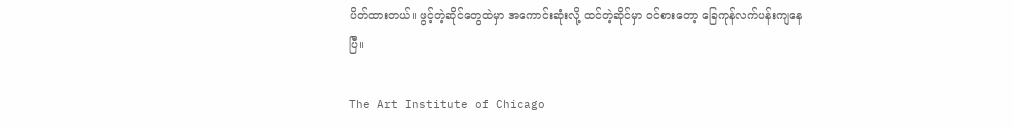ပိတ်ထားတယ်။ ဖွင့်တဲ့ဆိုင်တွေထဲမှာ အကောင်းဆုံးလို့ ထင်တဲ့ဆိုင်မှာ ဝင်စားတော့ ခြေကုန်လက်ပန်းကျနေပြီ။

The Art Institute of Chicago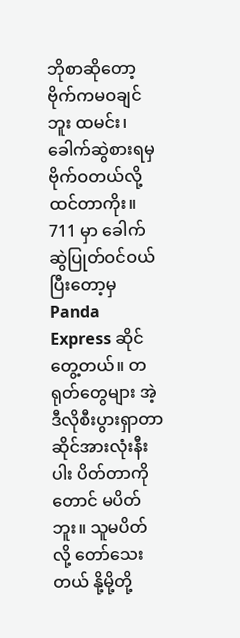ဘိုစာဆိုတော့ ဗိုက်ကမဝချင်ဘူး ထမင်း၊ ခေါက်ဆွဲစားရမှ ဗိုက်ဝတယ်လို့ ထင်တာကိုး။ 711 မှာ ခေါက်ဆွဲပြုတ်ဝင်ဝယ်ပြီးတော့မှ Panda Express ဆိုင်တွေ့တယ်။ တရုတ်တွေများ အဲ့ဒီလိုစီးပွားရှာတာ ဆိုင်အားလုံးနီးပါး ပိတ်တာကိုတောင် မပိတ်ဘူး။ သူမပိတ်လို့ တော်သေးတယ် နို့မို့တို့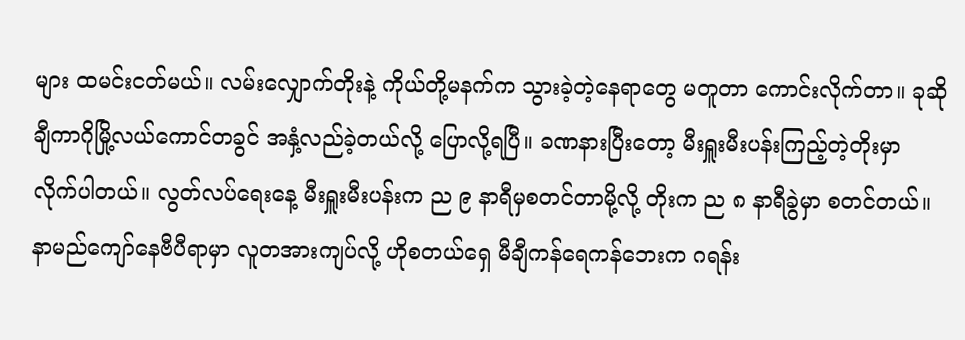များ ထမင်းငတ်မယ်။ လမ်းလျှောက်တိုးနဲ့ ကိုယ်တို့မနက်က သွားခဲ့တဲ့နေရာတွေ မတူတာ ကောင်းလိုက်တာ။ ခုဆို ချီကာဂိုမြို့လယ်ကောင်တခွင် အနှံ့လည်ခဲ့တယ်လို့ ပြောလို့ရပြီ။ ခဏနားပြီးတော့ မီးရှူးမီးပန်းကြည့်တဲ့တိုးမှာ လိုက်ပါတယ်။ လွတ်လပ်ရေးနေ့ မီးရှူးမီးပန်းက ည ၉ နာရီမှစတင်တာမို့လို့ တိုးက ည ၈ နာရီခွဲမှာ စတင်တယ်။ နာမည်ကျော်နေဗီပီရာမှာ လူတအားကျပ်လို့ ဟိုစတယ်ရှေ မီချီကန်ရေကန်ဘေးက ဂရန်း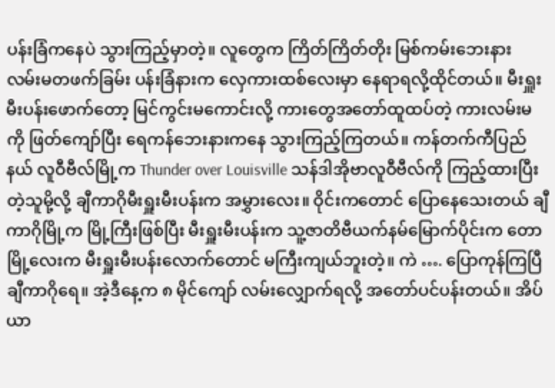ပန်းခြံကနေပဲ သွားကြည့်မှာတဲ့။ လူတွေက ကြိတ်ကြိတ်တိုး မြစ်ကမ်းဘေးနား လမ်းမတဖက်ခြမ်း ပန်းခြံနားက လှေကားထစ်လေးမှာ နေရာရလို့ထိုင်တယ်။ မီးရှူးမီးပန်းဖောက်တော့ မြင်ကွင်းမကောင်းလို့ ကားတွေအတော်ထူထပ်တဲ့ ကားလမ်းမကို ဖြတ်ကျော်ပြီး ရေကန်ဘေးနားကနေ သွားကြည့်ကြတယ်။ ကန်တက်ကီပြည်နယ် လူဝီဗီလ်မြို့က Thunder over Louisville သန်ဒါအိုဗာလူဝီဗီလ်ကို ကြည့်ထားပြီးတဲ့သူမို့လို့ ချီကာဂိုမီးရှူးမီးပန်းက အမွှားလေး။ ဝိုင်းကတောင် ပြောနေသေးတယ် ချီကာဂိုမြို့က မြို့ကြီးဖြစ်ပြီး မီးရှူးမီးပန်းက သူ့ဇာတိဗီယက်နမ်မြောက်ပိုင်းက တောမြို့လေးက မီးရှူးမီးပန်းလောက်တောင် မကြီးကျယ်ဘူးတဲ့။ ကဲ …. ပြောကုန်ကြပြီ ချီကာဂိုရေ။ အဲ့ဒီနေ့က ၈ မိုင်ကျော် လမ်းလျှောက်ရလို့ အတော်ပင်ပန်းတယ်။ အိပ်ယာ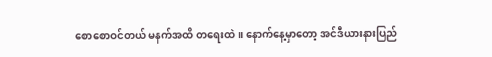စောစောဝင်တယ် မနက်အထိ တရေးထဲ။ နောက်နေ့မှာတော့ အင်ဒီယားနားပြည်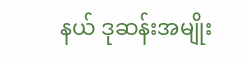နယ် ဒုဆန်းအမျိုး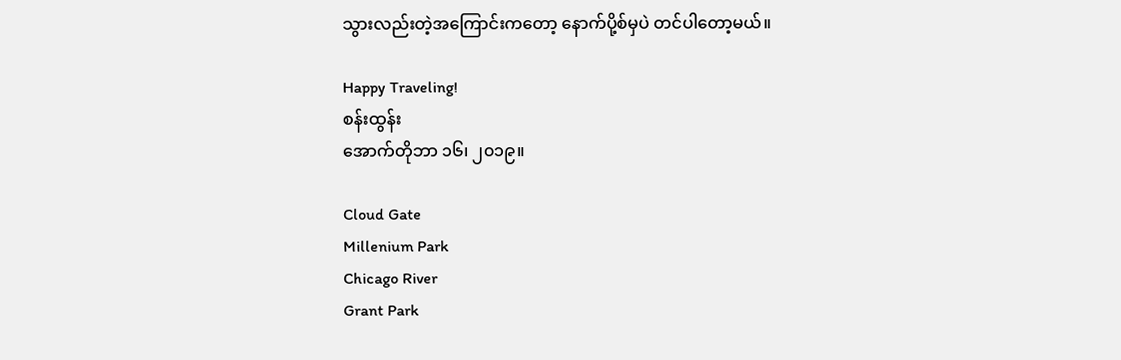သွားလည်းတဲ့အကြောင်းကတော့ နောက်ပို့စ်မှပဲ တင်ပါတော့မယ်။

Happy Traveling!
စန်းထွန်း
အောက်တိုဘာ ၁၆၊ ၂၀၁၉။

Cloud Gate
Millenium Park
Chicago River
Grant Park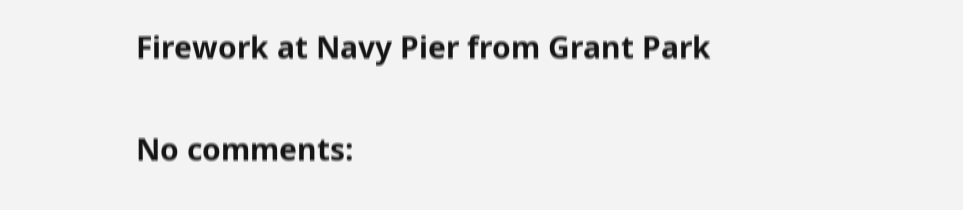Firework at Navy Pier from Grant Park

No comments: